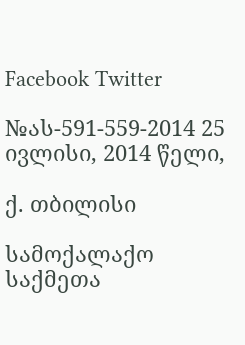Facebook Twitter

№ას-591-559-2014 25 ივლისი, 2014 წელი,

ქ. თბილისი

სამოქალაქო საქმეთა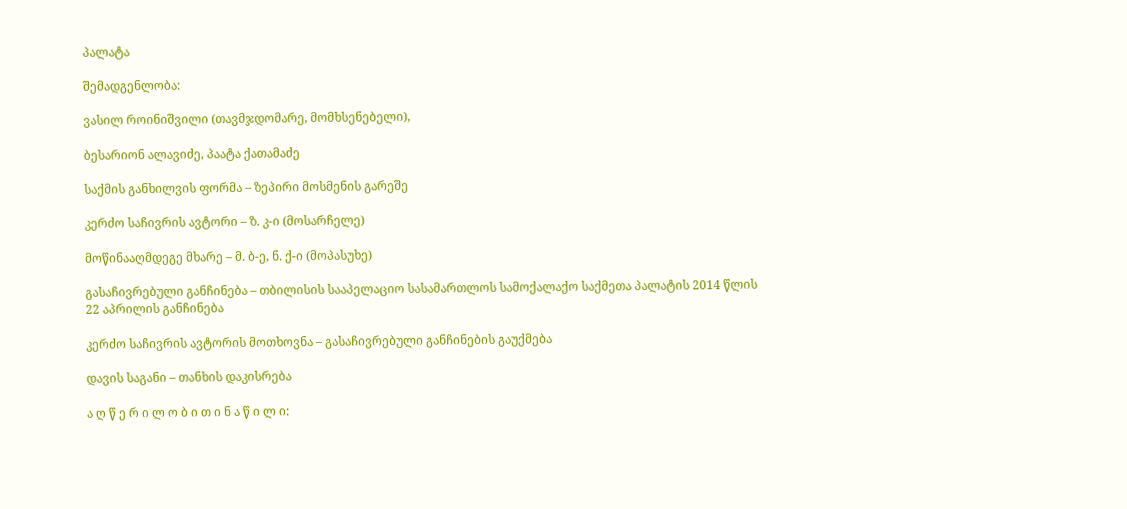პალატა

შემადგენლობა:

ვასილ როინიშვილი (თავმჯდომარე, მომხსენებელი),

ბესარიონ ალავიძე, პაატა ქათამაძე

საქმის განხილვის ფორმა – ზეპირი მოსმენის გარეშე

კერძო საჩივრის ავტორი – ზ. კ-ი (მოსარჩელე)

მოწინააღმდეგე მხარე – მ. ბ-ე, ნ. ქ-ი (მოპასუხე)

გასაჩივრებული განჩინება – თბილისის სააპელაციო სასამართლოს სამოქალაქო საქმეთა პალატის 2014 წლის 22 აპრილის განჩინება

კერძო საჩივრის ავტორის მოთხოვნა – გასაჩივრებული განჩინების გაუქმება

დავის საგანი – თანხის დაკისრება

ა ღ წ ე რ ი ლ ო ბ ი თ ი ნ ა წ ი ლ ი: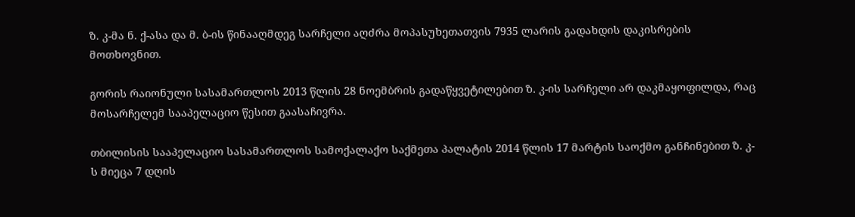ზ. კ-მა ნ. ქ-ასა და მ. ბ-ის წინააღმდეგ სარჩელი აღძრა მოპასუხეთათვის 7935 ლარის გადახდის დაკისრების მოთხოვნით.

გორის რაიონული სასამართლოს 2013 წლის 28 ნოემბრის გადაწყვეტილებით ზ. კ-ის სარჩელი არ დაკმაყოფილდა, რაც მოსარჩელემ სააპელაციო წესით გაასაჩივრა.

თბილისის სააპელაციო სასამართლოს სამოქალაქო საქმეთა პალატის 2014 წლის 17 მარტის საოქმო განჩინებით ზ. კ-ს მიეცა 7 დღის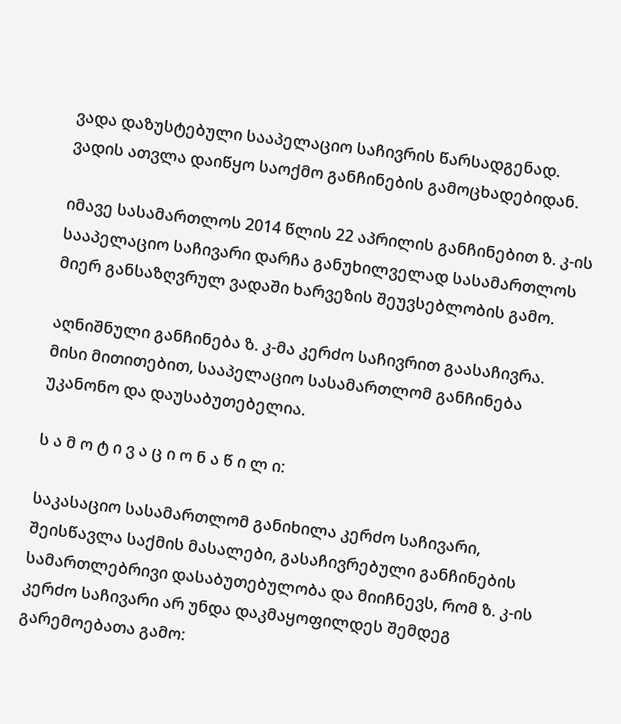ვადა დაზუსტებული სააპელაციო საჩივრის წარსადგენად. ვადის ათვლა დაიწყო საოქმო განჩინების გამოცხადებიდან.

იმავე სასამართლოს 2014 წლის 22 აპრილის განჩინებით ზ. კ-ის სააპელაციო საჩივარი დარჩა განუხილველად სასამართლოს მიერ განსაზღვრულ ვადაში ხარვეზის შეუვსებლობის გამო.

აღნიშნული განჩინება ზ. კ-მა კერძო საჩივრით გაასაჩივრა. მისი მითითებით, სააპელაციო სასამართლომ განჩინება უკანონო და დაუსაბუთებელია.

ს ა მ ო ტ ი ვ ა ც ი ო ნ ა წ ი ლ ი:

საკასაციო სასამართლომ განიხილა კერძო საჩივარი, შეისწავლა საქმის მასალები, გასაჩივრებული განჩინების სამართლებრივი დასაბუთებულობა და მიიჩნევს, რომ ზ. კ-ის კერძო საჩივარი არ უნდა დაკმაყოფილდეს შემდეგ გარემოებათა გამო: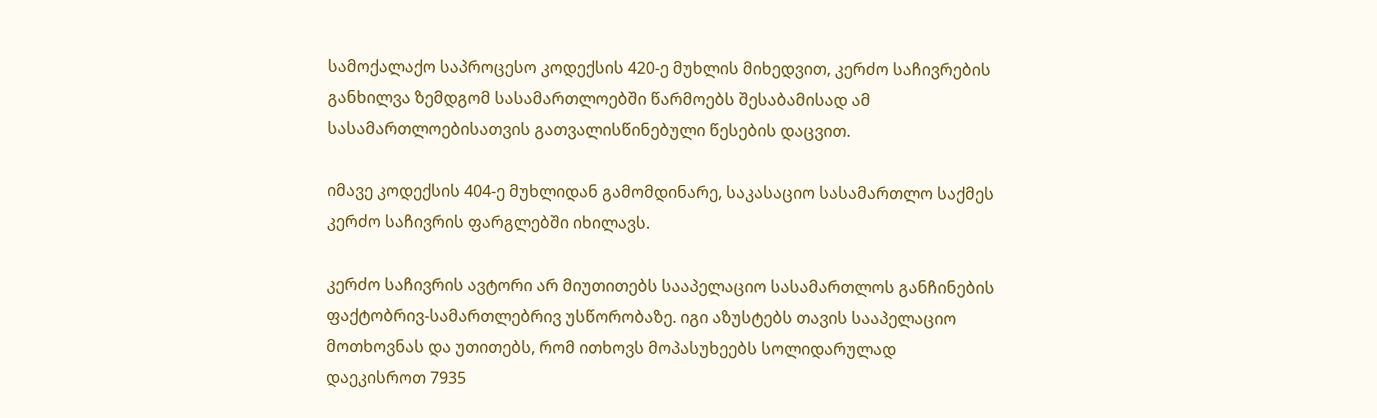სამოქალაქო საპროცესო კოდექსის 420-ე მუხლის მიხედვით, კერძო საჩივრების განხილვა ზემდგომ სასამართლოებში წარმოებს შესაბამისად ამ სასამართლოებისათვის გათვალისწინებული წესების დაცვით.

იმავე კოდექსის 404-ე მუხლიდან გამომდინარე, საკასაციო სასამართლო საქმეს კერძო საჩივრის ფარგლებში იხილავს.

კერძო საჩივრის ავტორი არ მიუთითებს სააპელაციო სასამართლოს განჩინების ფაქტობრივ-სამართლებრივ უსწორობაზე. იგი აზუსტებს თავის სააპელაციო მოთხოვნას და უთითებს, რომ ითხოვს მოპასუხეებს სოლიდარულად დაეკისროთ 7935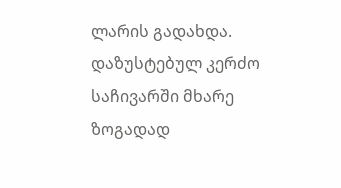ლარის გადახდა. დაზუსტებულ კერძო საჩივარში მხარე ზოგადად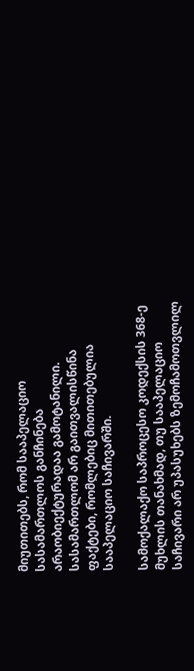მიუთითებს, რომ სააპელაციო სასამართლოს განჩინება არაობიექტურადაა გამოტანილი. სასამართლომ არ გაითვალისწინა ფაქტები, რომლებიც მითითებულია სააპელაციო საჩივარში.

სამოქალაქო საპროცესო კოდექსის 368-ე მუხლის თანახმად, თუ სააპელაციო საჩივარი არ უპასუხებს ზემოჩამოთვლილ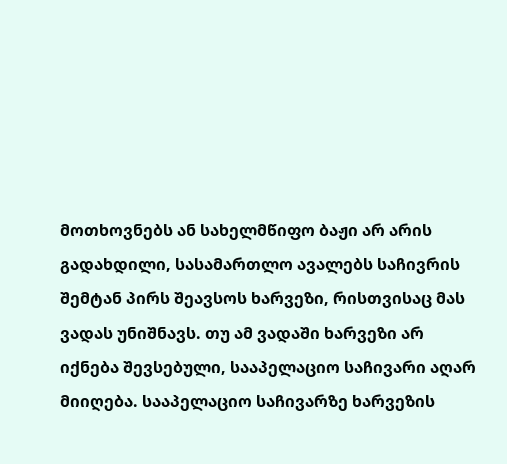მოთხოვნებს ან სახელმწიფო ბაჟი არ არის გადახდილი, სასამართლო ავალებს საჩივრის შემტან პირს შეავსოს ხარვეზი, რისთვისაც მას ვადას უნიშნავს. თუ ამ ვადაში ხარვეზი არ იქნება შევსებული, სააპელაციო საჩივარი აღარ მიიღება. სააპელაციო საჩივარზე ხარვეზის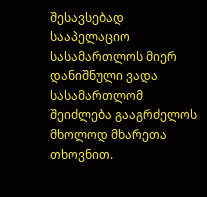შესავსებად სააპელაციო სასამართლოს მიერ დანიშნული ვადა სასამართლომ შეიძლება გააგრძელოს მხოლოდ მხარეთა თხოვნით.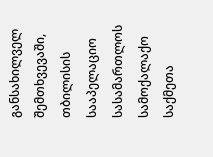განსახილველ შემთხვევაში, თბილისის სააპელაციო სასამართლოს სამოქალაქო საქმეთა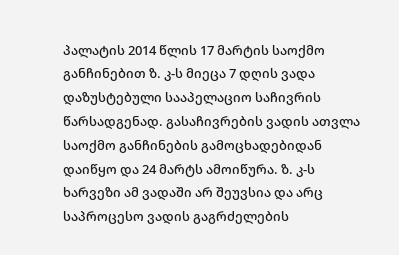პალატის 2014 წლის 17 მარტის საოქმო განჩინებით ზ. კ-ს მიეცა 7 დღის ვადა დაზუსტებული სააპელაციო საჩივრის წარსადგენად. გასაჩივრების ვადის ათვლა საოქმო განჩინების გამოცხადებიდან დაიწყო და 24 მარტს ამოიწურა. ზ. კ-ს ხარვეზი ამ ვადაში არ შეუვსია და არც საპროცესო ვადის გაგრძელების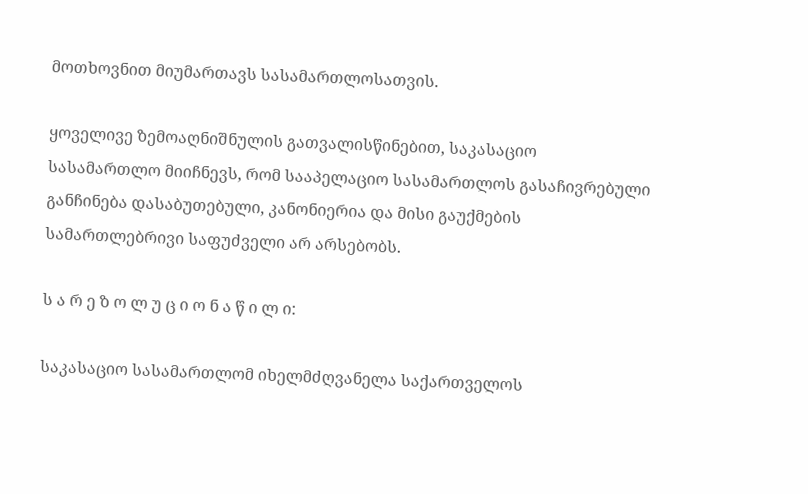მოთხოვნით მიუმართავს სასამართლოსათვის.

ყოველივე ზემოაღნიშნულის გათვალისწინებით, საკასაციო სასამართლო მიიჩნევს, რომ სააპელაციო სასამართლოს გასაჩივრებული განჩინება დასაბუთებული, კანონიერია და მისი გაუქმების სამართლებრივი საფუძველი არ არსებობს.

ს ა რ ე ზ ო ლ უ ც ი ო ნ ა წ ი ლ ი:

საკასაციო სასამართლომ იხელმძღვანელა საქართველოს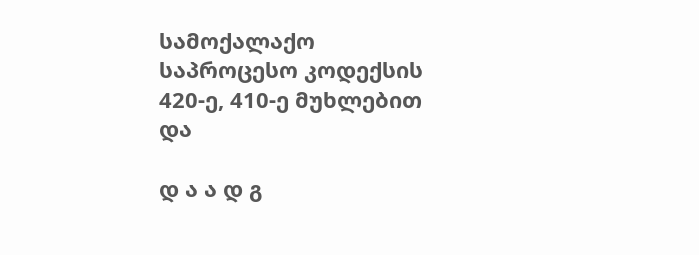სამოქალაქო საპროცესო კოდექსის 420-ე, 410-ე მუხლებით და

დ ა ა დ გ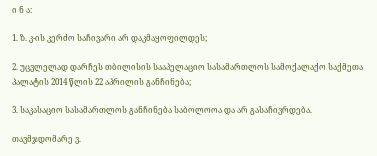ი ნ ა:

1. ზ. კ-ის კერძო საჩივარი არ დაკმაყოფილდეს;

2. უცვლელად დარჩეს თბილისის სააპელაციო სასამართლოს სამოქალაქო საქმეთა პალატის 2014 წლის 22 აპრილის განჩინება;

3. საკასაციო სასამართლოს განჩინება საბოლოოა და არ გასაჩივრდება.

თავმჯდომარე ვ.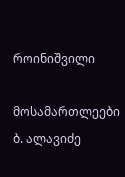როინიშვილი

მოსამართლეები ბ. ალავიძე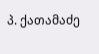პ. ქათამაძე